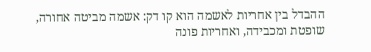ההבדל בין אחריות לאשמה הוא קו דק: אשמה מביטה אחורה, שופטת ומכבידה, ואחריות פונה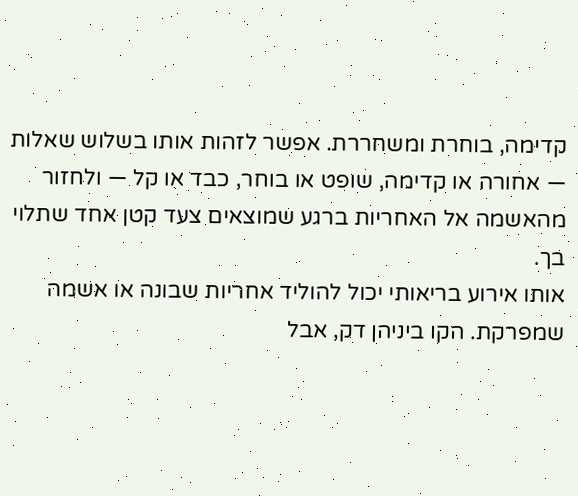קדימה, בוחרת ומשחררת. אפשר לזהות אותו בשלוש שאלות — אחורה או קדימה, שופט או בוחר, כבד או קל — ולחזור מהאשמה אל האחריות ברגע שמוצאים צעד קטן אחד שתלוי בך.
אותו אירוע בריאותי יכול להוליד אחריות שבונה או אשמה שמפרקת. הקו ביניהן דק, אבל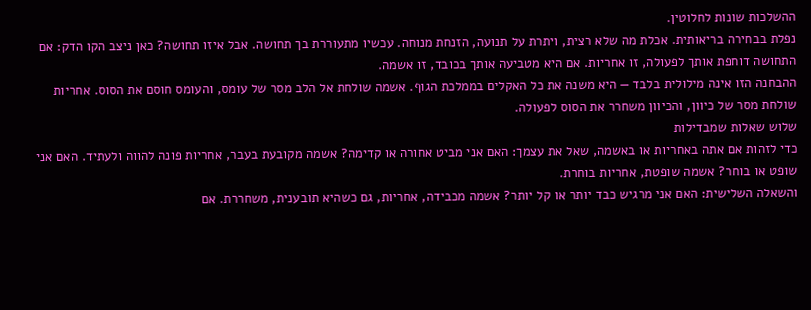ההשלכות שונות לחלוטין.
נפלת בבחירה בריאותית. אכלת מה שלא רצית, ויתרת על תנועה, הזנחת מנוחה. עכשיו מתעוררת בך תחושה. אבל איזו תחושה? כאן ניצב הקו הדק: אם התחושה דוחפת אותך לפעולה, זו אחריות. אם היא מטביעה אותך בכובד, זו אשמה.
ההבחנה הזו אינה מילולית בלבד — היא משנה את כל האקלים בממלכת הגוף. אשמה שולחת אל הלב מסר של עומס, והעומס חוסם את הסוס. אחריות שולחת מסר של כיוון, והכיוון משחרר את הסוס לפעולה.
שלוש שאלות שמבדילות
כדי לזהות אם אתה באחריות או באשמה, שאל את עצמך: האם אני מביט אחורה או קדימה? אשמה מקובעת בעבר, אחריות פונה להווה ולעתיד. האם אני שופט או בוחר? אשמה שופטת, אחריות בוחרת.
והשאלה השלישית: האם אני מרגיש כבד יותר או קל יותר? אשמה מכבידה, אחריות, גם כשהיא תובענית, משחררת. אם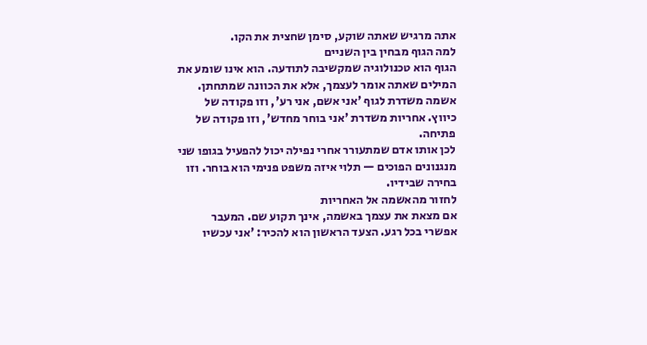אתה מרגיש שאתה שוקע, סימן שחצית את הקו.
למה הגוף מבחין בין השניים
הגוף הוא טכנולוגיה שמקשיבה לתודעה. הוא אינו שומע את המילים שאתה אומר לעצמך, אלא את הכוונה שמתחתן. אשמה משדרת לגוף 'אני אשם, אני רע', וזו פקודה של כיווץ. אחריות משדרת 'אני בוחר מחדש', וזו פקודה של פתיחה.
לכן אותו אדם שמתעורר אחרי נפילה יכול להפעיל בגופו שני מנגנונים הפוכים — תלוי איזה משפט פנימי הוא בוחר. וזו בחירה שבידיו.
לחזור מהאשמה אל האחריות
אם מצאת את עצמך באשמה, אינך תקוע שם. המעבר אפשרי בכל רגע. הצעד הראשון הוא להכיר: 'אני עכשיו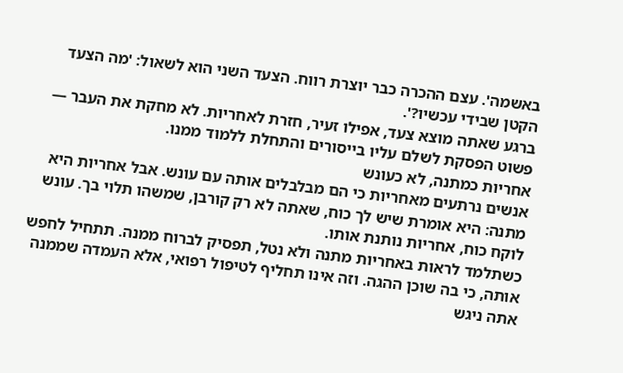באשמה'. עצם ההכרה כבר יוצרת רווח. הצעד השני הוא לשאול: 'מה הצעד הקטן שבידי עכשיו?'.
ברגע שאתה מוצא צעד, אפילו זעיר, חזרת לאחריות. לא מחקת את העבר — פשוט הפסקת לשלם עליו בייסורים והתחלת ללמוד ממנו.
אחריות כמתנה, לא כעונש
אנשים נרתעים מאחריות כי הם מבלבלים אותה עם עונש. אבל אחריות היא מתנה: היא אומרת שיש לך כוח, שאתה לא רק קורבן, שמשהו תלוי בך. עונש לוקח כוח, אחריות נותנת אותו.
כשתלמד לראות באחריות מתנה ולא נטל, תפסיק לברוח ממנה. תתחיל לחפש אותה, כי בה שוכן ההגה. וזה אינו תחליף לטיפול רפואי, אלא העמדה שממנה אתה ניגש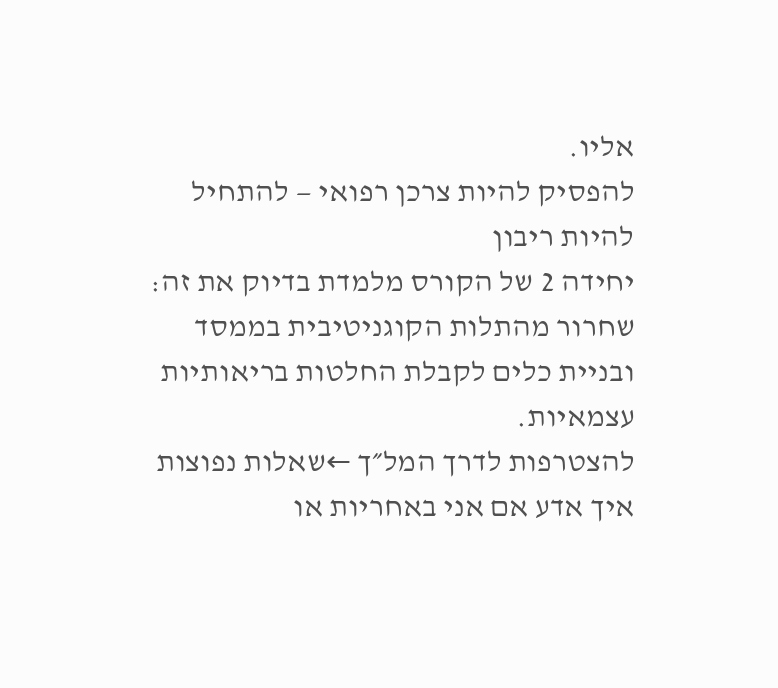אליו.
להפסיק להיות צרכן רפואי — להתחיל להיות ריבון
יחידה 2 של הקורס מלמדת בדיוק את זה: שחרור מהתלות הקוגניטיבית בממסד ובניית כלים לקבלת החלטות בריאותיות עצמאיות.
להצטרפות לדרך המל״ך ←שאלות נפוצות
איך אדע אם אני באחריות או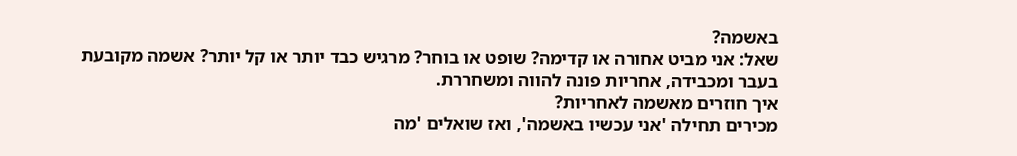באשמה?
שאל: אני מביט אחורה או קדימה? שופט או בוחר? מרגיש כבד יותר או קל יותר? אשמה מקובעת בעבר ומכבידה, אחריות פונה להווה ומשחררת.
איך חוזרים מאשמה לאחריות?
מכירים תחילה 'אני עכשיו באשמה', ואז שואלים 'מה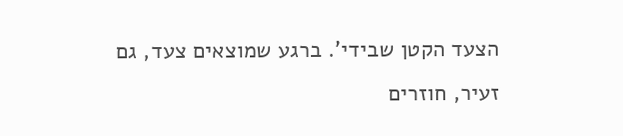הצעד הקטן שבידי'. ברגע שמוצאים צעד, גם זעיר, חוזרים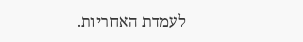לעמדת האחריות.